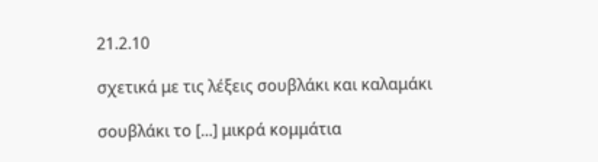21.2.10

σχετικά με τις λέξεις σουβλάκι και καλαμάκι

σουβλάκι το [...] μικρά κομμάτια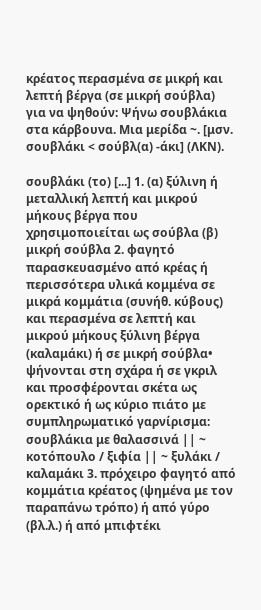κρέατος περασμένα σε μικρή και λεπτή βέργα (σε μικρή σούβλα) για να ψηθούν: Ψήνω σουβλάκια στα κάρβουνα. Mια μερίδα ~. [μσν. σουβλάκι < σούβλ(α) -άκι] (ΛΚΝ).

σουβλάκι (το) [...] 1. (α) ξύλινη ή μεταλλική λεπτή και μικρού μήκους βέργα που χρησιμοποιείται ως σούβλα (β) μικρή σούβλα 2. φαγητό παρασκευασμένο από κρέας ή περισσότερα υλικά κομμένα σε μικρά κομμάτια (συνήθ. κύβους) και περασμένα σε λεπτή και μικρού μήκους ξύλινη βέργα (καλαμάκι) ή σε μικρή σούβλα• ψήνονται στη σχάρα ή σε γκριλ και προσφέρονται σκέτα ως ορεκτικό ή ως κύριο πιάτο με συμπληρωματικό γαρνίρισμα: σουβλάκια με θαλασσινά || ~ κοτόπουλο / ξιφία || ~ ξυλάκι / καλαμάκι 3. πρόχειρο φαγητό από κομμάτια κρέατος (ψημένα με τον παραπάνω τρόπο) ή από γύρο (βλ.λ.) ή από μπιφτέκι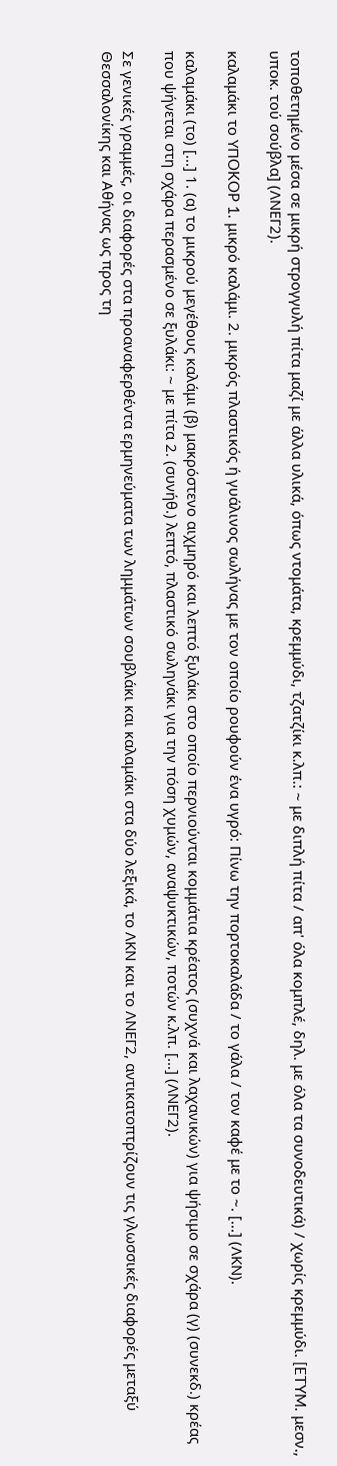τοποθετημένο μέσα σε μικρή στρογγυλή πίτα μαζί με άλλα υλικά, όπως ντομάτα, κρεμμύδι, τζατζίκι κ.λπ.: ~ με διπλή πίτα / απ' όλα κομπλέ, δηλ. με όλα τα συνοδευτικά) / χωρίς κρεμμύδι. [ETYM. μεσν., υποκ. τού σούβλα] (ΛΝΕΓ2).

καλαμάκι το YΠOKOP 1. μικρό καλάμι. 2. μικρός πλαστικός ή γυάλινος σωλήνας με τον οποίο ρουφούν ένα υγρό: Πίνω την πορτοκαλάδα / το γάλα / τον καφέ με το ~. [...] (ΛΚΝ).

καλαμάκι (το) [...] 1. (α) το μικρού μεγέθους καλάμι (β) μακρόστενο αιχμηρό και λεπτό ξυλάκι στο οποίο περνιούνται κομμάτια κρέατος (συχνά και λαχανικών) για ψήσιμο σε σχάρα (γ) (συνεκδ.) κρέας που ψήνεται στη σχάρα περασμένο σε ξυλάκι: ~ με πίτα 2. (συνήθ.) λεπτό, πλαστικό σωληνάκι για την πόση χυμών, αναψυκτικών, ποτών κ.λπ. [...] (ΛΝΕΓ2).

Σε γενικές γραμμές, οι διαφορές στα προαναφερθέντα ερμηνεύματα των λημμάτων σουβλάκι και καλαμάκι στα δύο λεξικά, το ΛΚΝ και το ΛΝΕΓ2, αντικατοπτρίζουν τις γλωσσικές διαφορές μεταξύ Θεσσαλονίκης και Αθήνας ως προς τη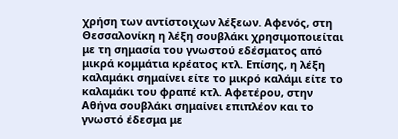χρήση των αντίστοιχων λέξεων. Αφενός, στη Θεσσαλονίκη η λέξη σουβλάκι χρησιμοποιείται με τη σημασία του γνωστού εδέσματος από μικρά κομμάτια κρέατος κτλ. Επίσης, η λέξη καλαμάκι σημαίνει είτε το μικρό καλάμι είτε το καλαμάκι του φραπέ κτλ. Αφετέρου, στην Αθήνα σουβλάκι σημαίνει επιπλέον και το γνωστό έδεσμα με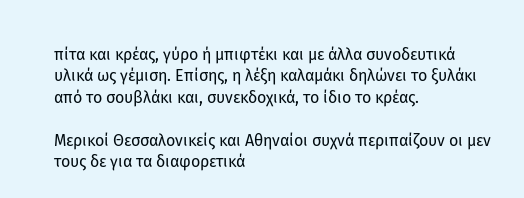πίτα και κρέας, γύρο ή μπιφτέκι και με άλλα συνοδευτικά υλικά ως γέμιση. Επίσης, η λέξη καλαμάκι δηλώνει το ξυλάκι από το σουβλάκι και, συνεκδοχικά, το ίδιο το κρέας.

Μερικοί Θεσσαλονικείς και Αθηναίοι συχνά περιπαίζουν οι μεν τους δε για τα διαφορετικά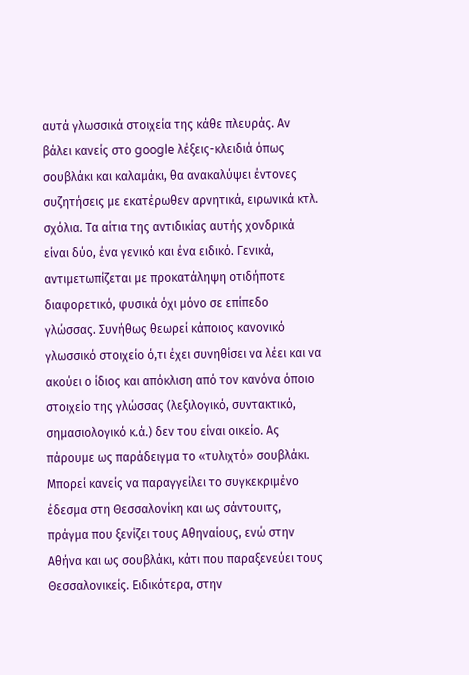αυτά γλωσσικά στοιχεία της κάθε πλευράς. Αν βάλει κανείς στο google λέξεις-κλειδιά όπως σουβλάκι και καλαμάκι, θα ανακαλύψει έντονες συζητήσεις με εκατέρωθεν αρνητικά, ειρωνικά κτλ. σχόλια. Τα αίτια της αντιδικίας αυτής χονδρικά είναι δύο, ένα γενικό και ένα ειδικό. Γενικά, αντιμετωπίζεται με προκατάληψη οτιδήποτε διαφορετικό, φυσικά όχι μόνο σε επίπεδο γλώσσας. Συνήθως θεωρεί κάποιος κανονικό γλωσσικό στοιχείο ό,τι έχει συνηθίσει να λέει και να ακούει ο ίδιος και απόκλιση από τον κανόνα όποιο στοιχείο της γλώσσας (λεξιλογικό, συντακτικό, σημασιολογικό κ.ά.) δεν του είναι οικείο. Ας πάρουμε ως παράδειγμα το «τυλιχτό» σουβλάκι. Μπορεί κανείς να παραγγείλει το συγκεκριμένο έδεσμα στη Θεσσαλονίκη και ως σάντουιτς, πράγμα που ξενίζει τους Αθηναίους, ενώ στην Αθήνα και ως σουβλάκι, κάτι που παραξενεύει τους Θεσσαλονικείς. Ειδικότερα, στην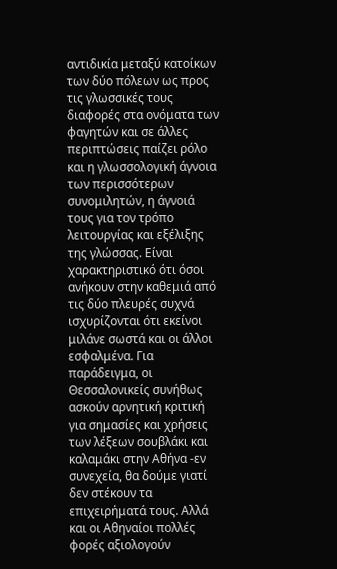αντιδικία μεταξύ κατοίκων των δύο πόλεων ως προς τις γλωσσικές τους διαφορές στα ονόματα των φαγητών και σε άλλες περιπτώσεις παίζει ρόλο και η γλωσσολογική άγνοια των περισσότερων συνομιλητών, η άγνοιά τους για τον τρόπο λειτουργίας και εξέλιξης της γλώσσας. Είναι χαρακτηριστικό ότι όσοι ανήκουν στην καθεμιά από τις δύο πλευρές συχνά ισχυρίζονται ότι εκείνοι μιλάνε σωστά και οι άλλοι εσφαλμένα. Για παράδειγμα, οι Θεσσαλονικείς συνήθως ασκούν αρνητική κριτική για σημασίες και χρήσεις των λέξεων σουβλάκι και καλαμάκι στην Αθήνα -εν συνεχεία, θα δούμε γιατί δεν στέκουν τα επιχειρήματά τους. Αλλά και οι Αθηναίοι πολλές φορές αξιολογούν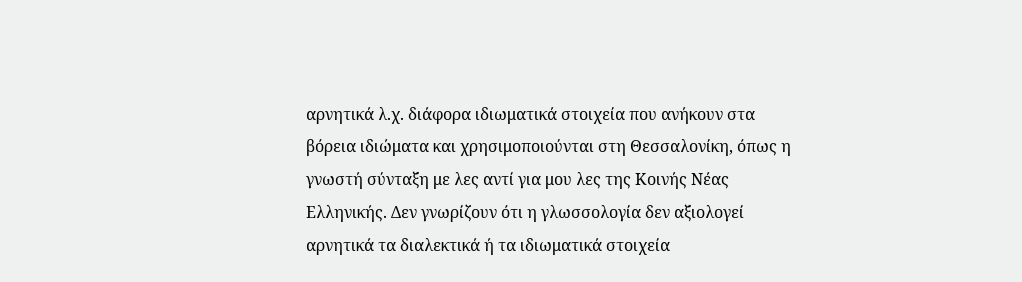αρνητικά λ.χ. διάφορα ιδιωματικά στοιχεία που ανήκουν στα βόρεια ιδιώματα και χρησιμοποιούνται στη Θεσσαλονίκη, όπως η γνωστή σύνταξη με λες αντί για μου λες της Κοινής Νέας Ελληνικής. Δεν γνωρίζουν ότι η γλωσσολογία δεν αξιολογεί αρνητικά τα διαλεκτικά ή τα ιδιωματικά στοιχεία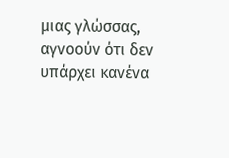μιας γλώσσας, αγνοούν ότι δεν υπάρχει κανένα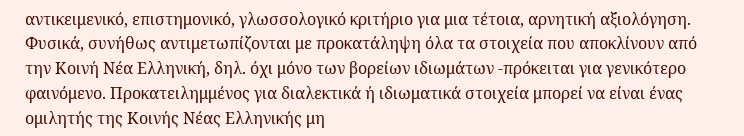αντικειμενικό, επιστημονικό, γλωσσολογικό κριτήριο για μια τέτοια, αρνητική αξιολόγηση. Φυσικά, συνήθως αντιμετωπίζονται με προκατάληψη όλα τα στοιχεία που αποκλίνουν από την Κοινή Νέα Ελληνική, δηλ. όχι μόνο των βορείων ιδιωμάτων -πρόκειται για γενικότερο φαινόμενο. Προκατειλημμένος για διαλεκτικά ή ιδιωματικά στοιχεία μπορεί να είναι ένας ομιλητής της Κοινής Νέας Ελληνικής μη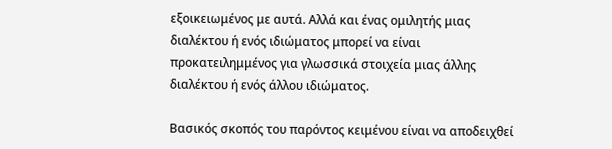εξοικειωμένος με αυτά. Αλλά και ένας ομιλητής μιας διαλέκτου ή ενός ιδιώματος μπορεί να είναι προκατειλημμένος για γλωσσικά στοιχεία μιας άλλης διαλέκτου ή ενός άλλου ιδιώματος.

Βασικός σκοπός του παρόντος κειμένου είναι να αποδειχθεί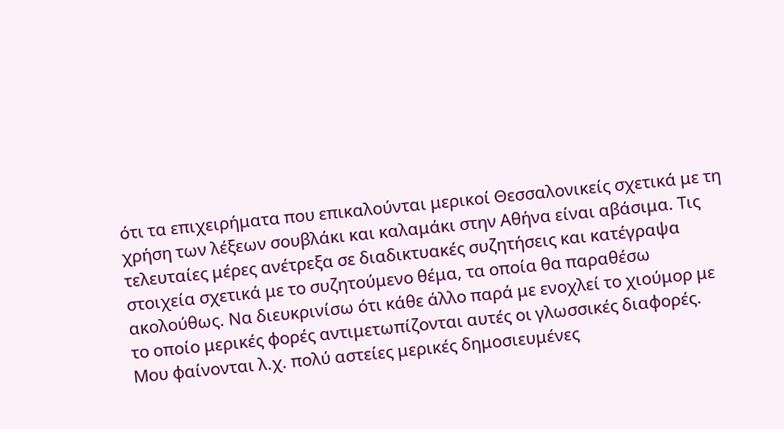ότι τα επιχειρήματα που επικαλούνται μερικοί Θεσσαλονικείς σχετικά με τη χρήση των λέξεων σουβλάκι και καλαμάκι στην Αθήνα είναι αβάσιμα. Τις τελευταίες μέρες ανέτρεξα σε διαδικτυακές συζητήσεις και κατέγραψα στοιχεία σχετικά με το συζητούμενο θέμα, τα οποία θα παραθέσω ακολούθως. Να διευκρινίσω ότι κάθε άλλο παρά με ενοχλεί το χιούμορ με το οποίο μερικές φορές αντιμετωπίζονται αυτές οι γλωσσικές διαφορές. Μου φαίνονται λ.χ. πολύ αστείες μερικές δημοσιευμένες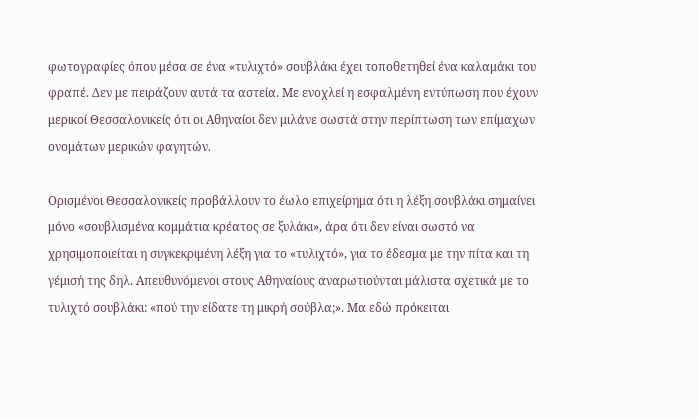φωτογραφίες όπου μέσα σε ένα «τυλιχτό» σουβλάκι έχει τοποθετηθεί ένα καλαμάκι του φραπέ. Δεν με πειράζουν αυτά τα αστεία. Με ενοχλεί η εσφαλμένη εντύπωση που έχουν μερικοί Θεσσαλονικείς ότι οι Αθηναίοι δεν μιλάνε σωστά στην περίπτωση των επίμαχων ονομάτων μερικών φαγητών.

Ορισμένοι Θεσσαλονικείς προβάλλουν το έωλο επιχείρημα ότι η λέξη σουβλάκι σημαίνει μόνο «σουβλισμένα κομμάτια κρέατος σε ξυλάκι», άρα ότι δεν είναι σωστό να χρησιμοποιείται η συγκεκριμένη λέξη για το «τυλιχτό», για το έδεσμα με την πίτα και τη γέμισή της δηλ. Απευθυνόμενοι στους Αθηναίους αναρωτιούνται μάλιστα σχετικά με το τυλιχτό σουβλάκι: «πού την είδατε τη μικρή σούβλα;». Μα εδώ πρόκειται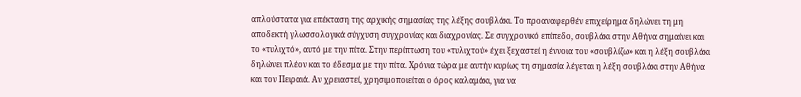απλούστατα για επέκταση της αρχικής σημασίας της λέξης σουβλάκι. Το προαναφερθέν επιχείρημα δηλώνει τη μη αποδεκτή γλωσσολογικά σύγχυση συγχρονίας και διαχρονίας. Σε συγχρονικό επίπεδο, σουβλάκι στην Αθήνα σημαίνει και το «τυλιχτό», αυτό με την πίτα. Στην περίπτωση του «τυλιχτού» έχει ξεχαστεί η έννοια του «σουβλίζω» και η λέξη σουβλάκι δηλώνει πλέον και το έδεσμα με την πίτα. Χρόνια τώρα με αυτήν κυρίως τη σημασία λέγεται η λέξη σουβλάκι στην Αθήνα και τον Πειραιά. Αν χρειαστεί, χρησιμοποιείται ο όρος καλαμάκι, για να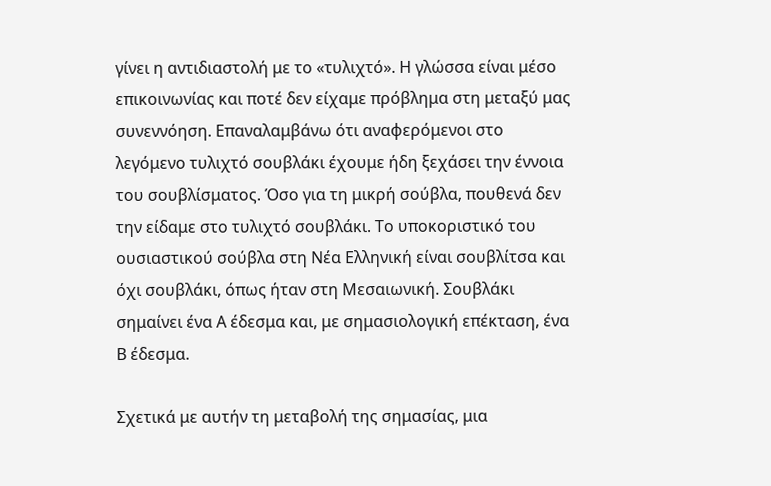γίνει η αντιδιαστολή με το «τυλιχτό». Η γλώσσα είναι μέσο επικοινωνίας και ποτέ δεν είχαμε πρόβλημα στη μεταξύ μας συνεννόηση. Επαναλαμβάνω ότι αναφερόμενοι στο λεγόμενο τυλιχτό σουβλάκι έχουμε ήδη ξεχάσει την έννοια του σουβλίσματος. Όσο για τη μικρή σούβλα, πουθενά δεν την είδαμε στο τυλιχτό σουβλάκι. Το υποκοριστικό του ουσιαστικού σούβλα στη Νέα Ελληνική είναι σουβλίτσα και όχι σουβλάκι, όπως ήταν στη Μεσαιωνική. Σουβλάκι σημαίνει ένα Α έδεσμα και, με σημασιολογική επέκταση, ένα Β έδεσμα.

Σχετικά με αυτήν τη μεταβολή της σημασίας, μια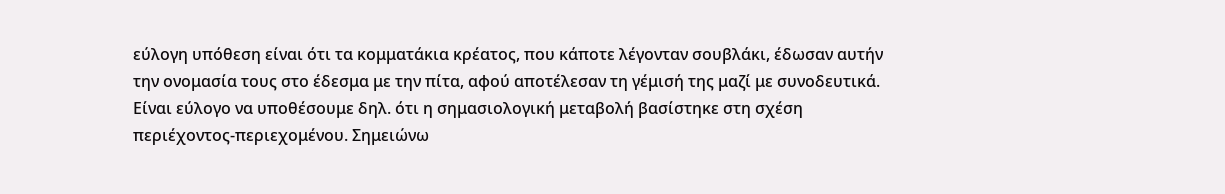εύλογη υπόθεση είναι ότι τα κομματάκια κρέατος, που κάποτε λέγονταν σουβλάκι, έδωσαν αυτήν την ονομασία τους στο έδεσμα με την πίτα, αφού αποτέλεσαν τη γέμισή της μαζί με συνοδευτικά. Είναι εύλογο να υποθέσουμε δηλ. ότι η σημασιολογική μεταβολή βασίστηκε στη σχέση περιέχοντος-περιεχομένου. Σημειώνω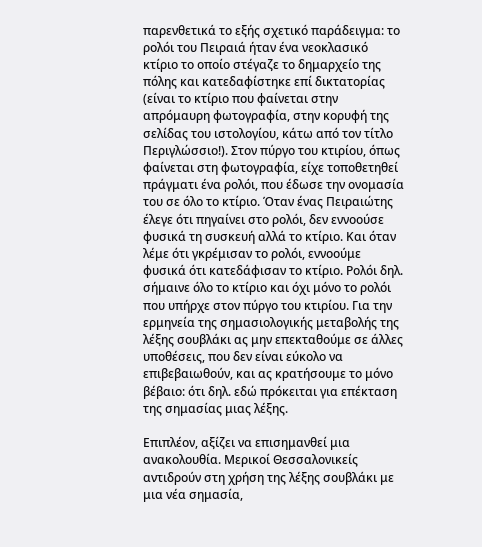παρενθετικά το εξής σχετικό παράδειγμα: το ρολόι του Πειραιά ήταν ένα νεοκλασικό κτίριο το οποίο στέγαζε το δημαρχείο της πόλης και κατεδαφίστηκε επί δικτατορίας (είναι το κτίριο που φαίνεται στην απρόμαυρη φωτογραφία, στην κορυφή της σελίδας του ιστολογίου, κάτω από τον τίτλο Περιγλώσσιο!). Στον πύργο του κτιρίου, όπως φαίνεται στη φωτογραφία, είχε τοποθετηθεί πράγματι ένα ρολόι, που έδωσε την ονομασία του σε όλο το κτίριο. Όταν ένας Πειραιώτης έλεγε ότι πηγαίνει στο ρολόι, δεν εννοούσε φυσικά τη συσκευή αλλά το κτίριο. Και όταν λέμε ότι γκρέμισαν το ρολόι, εννοούμε φυσικά ότι κατεδάφισαν το κτίριο. Ρολόι δηλ. σήμαινε όλο το κτίριο και όχι μόνο το ρολόι που υπήρχε στον πύργο του κτιρίου. Για την ερμηνεία της σημασιολογικής μεταβολής της λέξης σουβλάκι ας μην επεκταθούμε σε άλλες υποθέσεις, που δεν είναι εύκολο να επιβεβαιωθούν, και ας κρατήσουμε το μόνο βέβαιο: ότι δηλ. εδώ πρόκειται για επέκταση της σημασίας μιας λέξης.

Επιπλέον, αξίζει να επισημανθεί μια ανακολουθία. Μερικοί Θεσσαλονικείς αντιδρούν στη χρήση της λέξης σουβλάκι με μια νέα σημασία,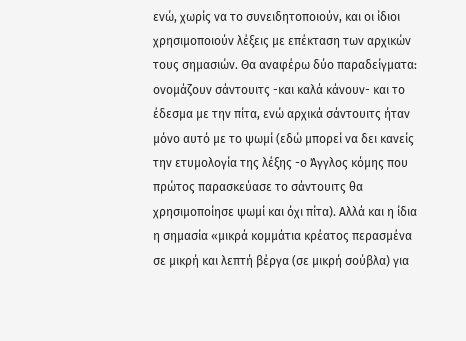ενώ, χωρίς να το συνειδητοποιούν, και οι ίδιοι χρησιμοποιούν λέξεις με επέκταση των αρχικών τους σημασιών. Θα αναφέρω δύο παραδείγματα: ονομάζουν σάντουιτς -και καλά κάνουν- και το έδεσμα με την πίτα, ενώ αρχικά σάντουιτς ήταν μόνο αυτό με το ψωμί (εδώ μπορεί να δει κανείς την ετυμολογία της λέξης -ο Άγγλος κόμης που πρώτος παρασκεύασε το σάντουιτς θα χρησιμοποίησε ψωμί και όχι πίτα). Αλλά και η ίδια η σημασία «μικρά κομμάτια κρέατος περασμένα σε μικρή και λεπτή βέργα (σε μικρή σούβλα) για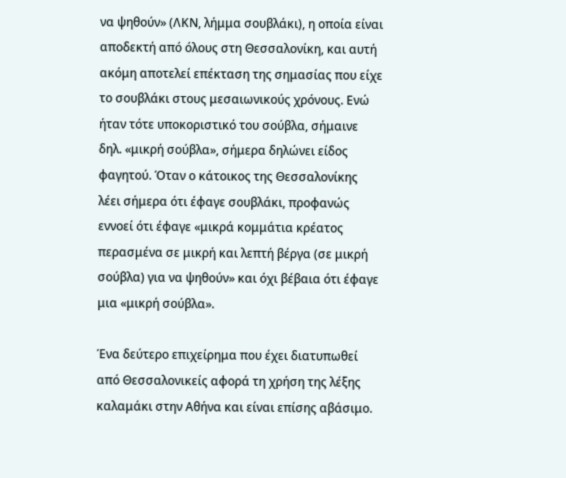να ψηθούν» (ΛΚΝ, λήμμα σουβλάκι), η οποία είναι αποδεκτή από όλους στη Θεσσαλονίκη, και αυτή ακόμη αποτελεί επέκταση της σημασίας που είχε το σουβλάκι στους μεσαιωνικούς χρόνους. Ενώ ήταν τότε υποκοριστικό του σούβλα, σήμαινε δηλ. «μικρή σούβλα», σήμερα δηλώνει είδος φαγητού. Όταν ο κάτοικος της Θεσσαλονίκης λέει σήμερα ότι έφαγε σουβλάκι, προφανώς εννοεί ότι έφαγε «μικρά κομμάτια κρέατος περασμένα σε μικρή και λεπτή βέργα (σε μικρή σούβλα) για να ψηθούν» και όχι βέβαια ότι έφαγε μια «μικρή σούβλα».

Ένα δεύτερο επιχείρημα που έχει διατυπωθεί από Θεσσαλονικείς αφορά τη χρήση της λέξης καλαμάκι στην Αθήνα και είναι επίσης αβάσιμο.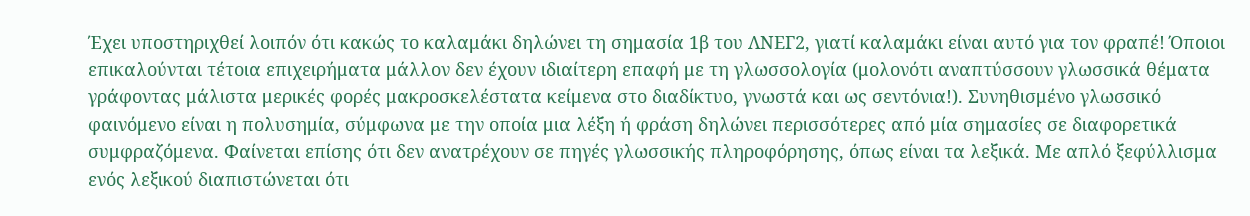Έχει υποστηριχθεί λοιπόν ότι κακώς το καλαμάκι δηλώνει τη σημασία 1β του ΛΝΕΓ2, γιατί καλαμάκι είναι αυτό για τον φραπέ! Όποιοι επικαλούνται τέτοια επιχειρήματα μάλλον δεν έχουν ιδιαίτερη επαφή με τη γλωσσολογία (μολονότι αναπτύσσουν γλωσσικά θέματα γράφοντας μάλιστα μερικές φορές μακροσκελέστατα κείμενα στο διαδίκτυο, γνωστά και ως σεντόνια!). Συνηθισμένο γλωσσικό φαινόμενο είναι η πολυσημία, σύμφωνα με την οποία μια λέξη ή φράση δηλώνει περισσότερες από μία σημασίες σε διαφορετικά συμφραζόμενα. Φαίνεται επίσης ότι δεν ανατρέχουν σε πηγές γλωσσικής πληροφόρησης, όπως είναι τα λεξικά. Με απλό ξεφύλλισμα ενός λεξικού διαπιστώνεται ότι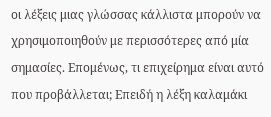οι λέξεις μιας γλώσσας κάλλιστα μπορούν να χρησιμοποιηθούν με περισσότερες από μία σημασίες. Επομένως, τι επιχείρημα είναι αυτό που προβάλλεται; Επειδή η λέξη καλαμάκι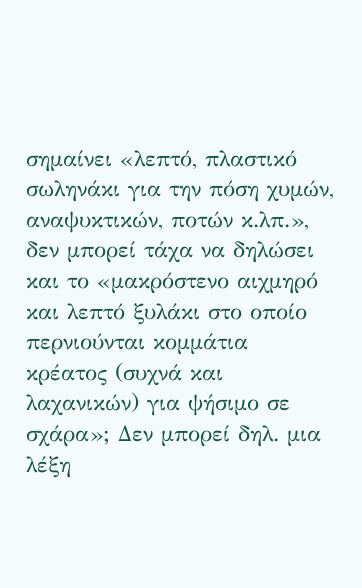σημαίνει «λεπτό, πλαστικό σωληνάκι για την πόση χυμών, αναψυκτικών, ποτών κ.λπ.», δεν μπορεί τάχα να δηλώσει και το «μακρόστενο αιχμηρό και λεπτό ξυλάκι στο οποίο περνιούνται κομμάτια κρέατος (συχνά και λαχανικών) για ψήσιμο σε σχάρα»; Δεν μπορεί δηλ. μια λέξη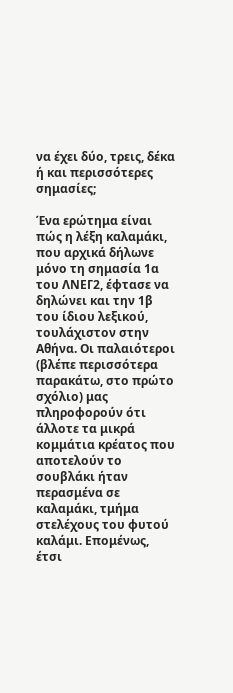να έχει δύο, τρεις, δέκα ή και περισσότερες σημασίες;

Ένα ερώτημα είναι πώς η λέξη καλαμάκι, που αρχικά δήλωνε μόνο τη σημασία 1α του ΛΝΕΓ2, έφτασε να δηλώνει και την 1β του ίδιου λεξικού, τουλάχιστον στην Αθήνα. Οι παλαιότεροι (βλέπε περισσότερα παρακάτω, στο πρώτο σχόλιο) μας πληροφορούν ότι άλλοτε τα μικρά κομμάτια κρέατος που αποτελούν το σουβλάκι ήταν περασμένα σε καλαμάκι, τμήμα στελέχους του φυτού καλάμι. Επομένως, έτσι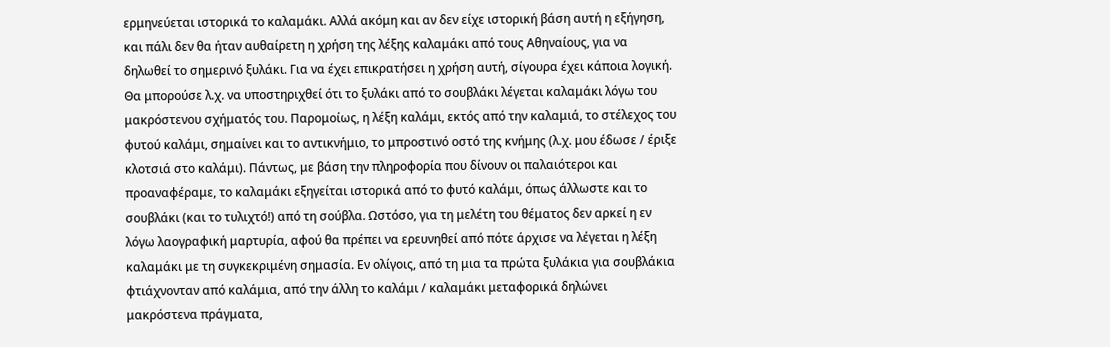ερμηνεύεται ιστορικά το καλαμάκι. Αλλά ακόμη και αν δεν είχε ιστορική βάση αυτή η εξήγηση, και πάλι δεν θα ήταν αυθαίρετη η χρήση της λέξης καλαμάκι από τους Αθηναίους, για να δηλωθεί το σημερινό ξυλάκι. Για να έχει επικρατήσει η χρήση αυτή, σίγουρα έχει κάποια λογική. Θα μπορούσε λ.χ. να υποστηριχθεί ότι το ξυλάκι από το σουβλάκι λέγεται καλαμάκι λόγω του μακρόστενου σχήματός του. Παρομοίως, η λέξη καλάμι, εκτός από την καλαμιά, το στέλεχος του φυτού καλάμι, σημαίνει και το αντικνήμιο, το μπροστινό οστό της κνήμης (λ.χ. μου έδωσε / έριξε κλοτσιά στο καλάμι). Πάντως, με βάση την πληροφορία που δίνουν οι παλαιότεροι και προαναφέραμε, το καλαμάκι εξηγείται ιστορικά από το φυτό καλάμι, όπως άλλωστε και το σουβλάκι (και το τυλιχτό!) από τη σούβλα. Ωστόσο, για τη μελέτη του θέματος δεν αρκεί η εν λόγω λαογραφική μαρτυρία, αφού θα πρέπει να ερευνηθεί από πότε άρχισε να λέγεται η λέξη καλαμάκι με τη συγκεκριμένη σημασία. Εν ολίγοις, από τη μια τα πρώτα ξυλάκια για σουβλάκια φτιάχνονταν από καλάμια, από την άλλη το καλάμι / καλαμάκι μεταφορικά δηλώνει μακρόστενα πράγματα,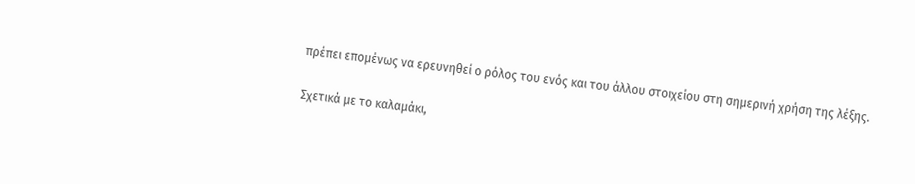πρέπει επομένως να ερευνηθεί ο ρόλος του ενός και του άλλου στοιχείου στη σημερινή χρήση της λέξης.

Σχετικά με το καλαμάκι,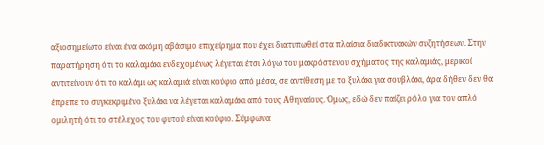αξιοσημείωτο είναι ένα ακόμη αβάσιμο επιχείρημα που έχει διατυπωθεί στα πλαίσια διαδικτυακών συζητήσεων. Στην παρατήρηση ότι το καλαμάκι ενδεχομένως λέγεται έτσι λόγω του μακρόστενου σχήματος της καλαμιάς, μερικοί αντιτείνουν ότι το καλάμι ως καλαμιά είναι κούφιο από μέσα, σε αντίθεση με το ξυλάκι για σουβλάκι, άρα δήθεν δεν θα έπρεπε το συγκεκριμένο ξυλάκι να λέγεται καλαμάκι από τους Αθηναίους. Όμως, εδώ δεν παίζει ρόλο για τον απλό ομιλητή ότι το στέλεχος του φυτού είναι κούφιο. Σύμφωνα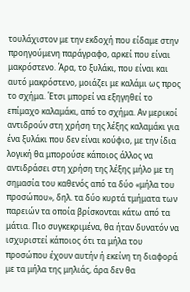τουλάχιστον με την εκδοχή που είδαμε στην προηγούμενη παράγραφο, αρκεί που είναι μακρόστενο. Άρα, το ξυλάκι, που είναι και αυτό μακρόστενο, μοιάζει με καλάμι ως προς το σχήμα. Έτσι μπορεί να εξηγηθεί το επίμαχο καλαμάκι, από το σχήμα. Αν μερικοί αντιδρούν στη χρήση της λέξης καλαμάκι για ένα ξυλάκι που δεν είναι κούφιο, με την ίδια λογική θα μπορούσε κάποιος άλλος να αντιδράσει στη χρήση της λέξης μήλο με τη σημασία του καθενός από τα δύο «μήλα του προσώπου», δηλ. τα δύο κυρτά τμήματα των παρειών τα οποία βρίσκονται κάτω από τα μάτια. Πιο συγκεκριμένα, θα ήταν δυνατόν να ισχυριστεί κάποιος ότι τα μήλα του προσώπου έχουν αυτήν ή εκείνη τη διαφορά με τα μήλα της μηλιάς, άρα δεν θα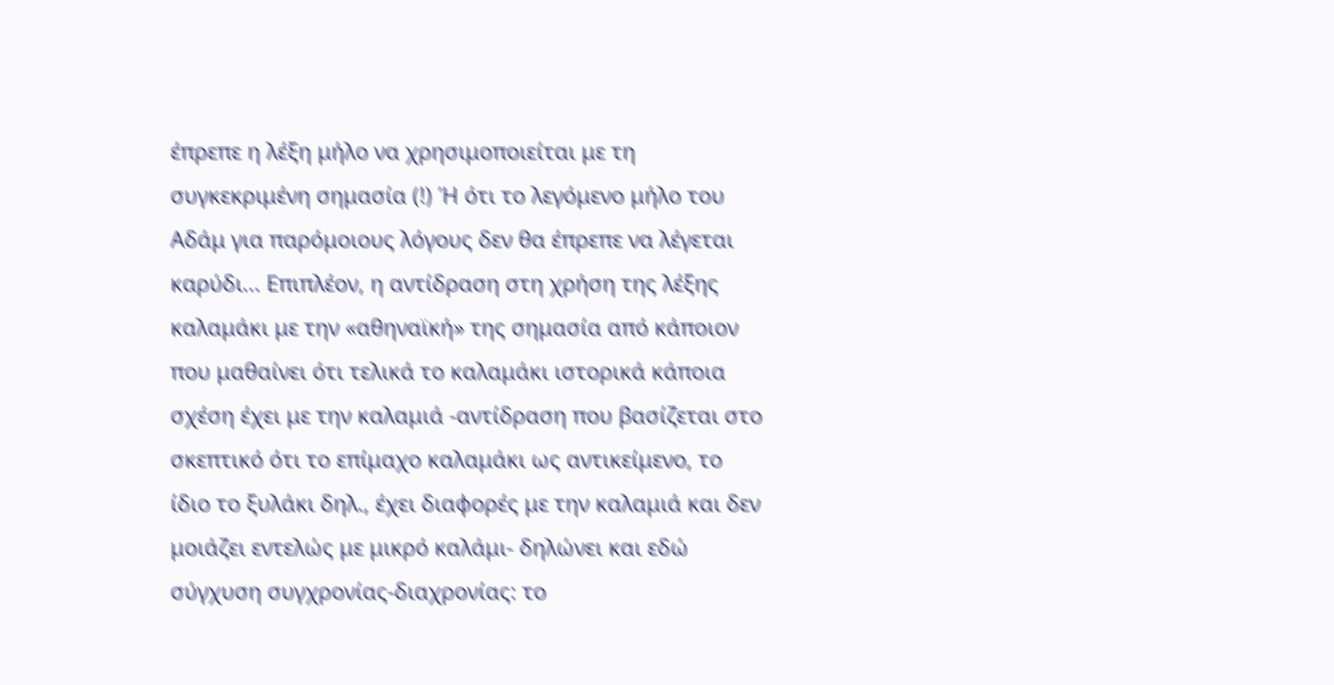έπρεπε η λέξη μήλο να χρησιμοποιείται με τη συγκεκριμένη σημασία (!) Ή ότι το λεγόμενο μήλο του Αδάμ για παρόμοιους λόγους δεν θα έπρεπε να λέγεται καρύδι... Επιπλέον, η αντίδραση στη χρήση της λέξης καλαμάκι με την «αθηναϊκή» της σημασία από κάποιον που μαθαίνει ότι τελικά το καλαμάκι ιστορικά κάποια σχέση έχει με την καλαμιά -αντίδραση που βασίζεται στο σκεπτικό ότι το επίμαχο καλαμάκι ως αντικείμενο, το ίδιο το ξυλάκι δηλ., έχει διαφορές με την καλαμιά και δεν μοιάζει εντελώς με μικρό καλάμι- δηλώνει και εδώ σύγχυση συγχρονίας-διαχρονίας: το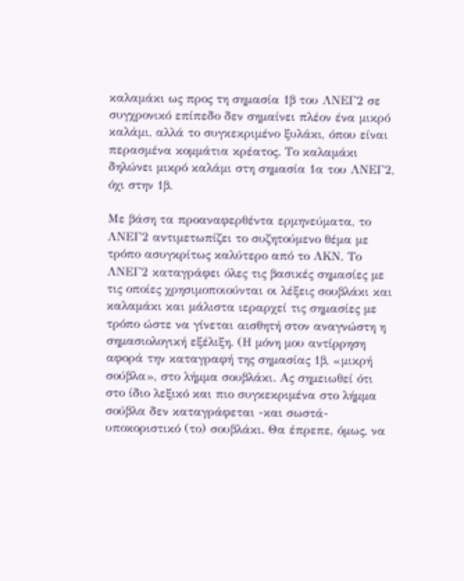καλαμάκι ως προς τη σημασία 1β του ΛΝΕΓ2 σε συγχρονικό επίπεδο δεν σημαίνει πλέον ένα μικρό καλάμι, αλλά το συγκεκριμένο ξυλάκι, όπου είναι περασμένα κομμάτια κρέατος. Το καλαμάκι δηλώνει μικρό καλάμι στη σημασία 1α του ΛΝΕΓ2, όχι στην 1β.

Με βάση τα προαναφερθέντα ερμηνεύματα, το ΛΝΕΓ2 αντιμετωπίζει το συζητούμενο θέμα με τρόπο ασυγκρίτως καλύτερο από το ΛΚΝ. Το ΛΝΕΓ2 καταγράφει όλες τις βασικές σημασίες με τις οποίες χρησιμοποιούνται οι λέξεις σουβλάκι και καλαμάκι και μάλιστα ιεραρχεί τις σημασίες με τρόπο ώστε να γίνεται αισθητή στον αναγνώστη η σημασιολογική εξέλιξη. (Η μόνη μου αντίρρηση αφορά την καταγραφή της σημασίας 1β, «μικρή σούβλα», στο λήμμα σουβλάκι. Ας σημειωθεί ότι στο ίδιο λεξικό και πιο συγκεκριμένα στο λήμμα σούβλα δεν καταγράφεται -και σωστά- υποκοριστικό (το) σουβλάκι. Θα έπρεπε, όμως, να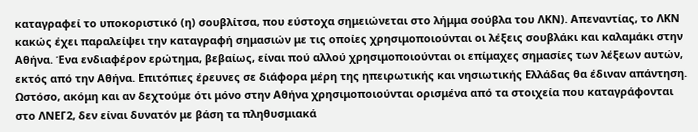καταγραφεί το υποκοριστικό (η) σουβλίτσα, που εύστοχα σημειώνεται στο λήμμα σούβλα του ΛΚΝ). Απεναντίας, το ΛΚΝ κακώς έχει παραλείψει την καταγραφή σημασιών με τις οποίες χρησιμοποιούνται οι λέξεις σουβλάκι και καλαμάκι στην Αθήνα. Ένα ενδιαφέρον ερώτημα, βεβαίως, είναι πού αλλού χρησιμοποιούνται οι επίμαχες σημασίες των λέξεων αυτών, εκτός από την Αθήνα. Επιτόπιες έρευνες σε διάφορα μέρη της ηπειρωτικής και νησιωτικής Ελλάδας θα έδιναν απάντηση. Ωστόσο, ακόμη και αν δεχτούμε ότι μόνο στην Αθήνα χρησιμοποιούνται ορισμένα από τα στοιχεία που καταγράφονται στο ΛΝΕΓ2, δεν είναι δυνατόν με βάση τα πληθυσμιακά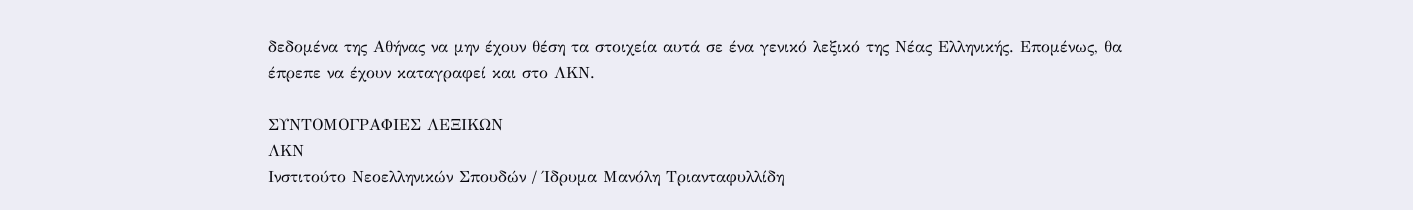δεδομένα της Αθήνας να μην έχουν θέση τα στοιχεία αυτά σε ένα γενικό λεξικό της Νέας Ελληνικής. Επομένως, θα έπρεπε να έχουν καταγραφεί και στο ΛΚΝ.

ΣΥΝΤΟΜΟΓΡΑΦΙΕΣ ΛΕΞΙΚΩΝ
ΛΚΝ
Ινστιτούτο Νεοελληνικών Σπουδών / Ίδρυμα Μανόλη Τριανταφυλλίδη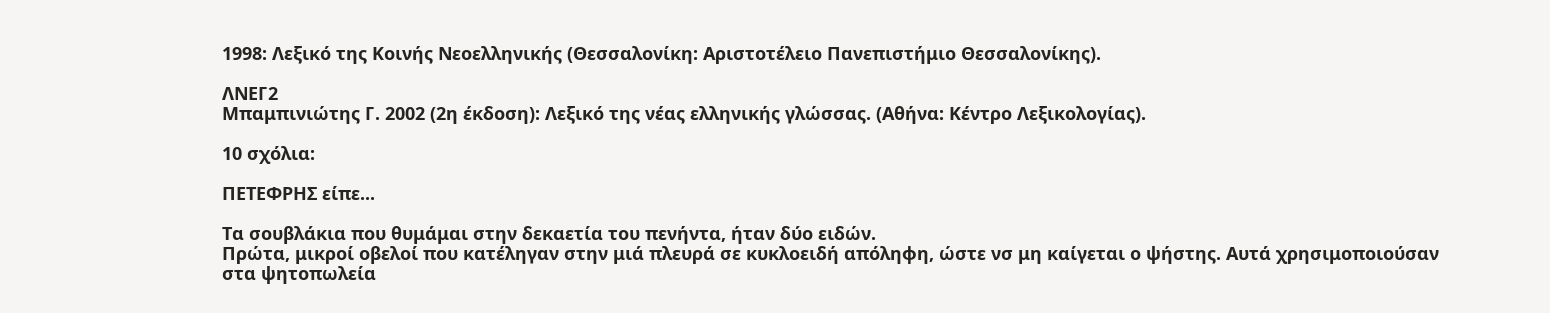1998: Λεξικό της Κοινής Νεοελληνικής (Θεσσαλονίκη: Αριστοτέλειο Πανεπιστήμιο Θεσσαλονίκης).

ΛΝΕΓ2
Μπαμπινιώτης Γ. 2002 (2η έκδοση): Λεξικό της νέας ελληνικής γλώσσας. (Αθήνα: Κέντρο Λεξικολογίας).

10 σχόλια:

ΠΕΤΕΦΡΗΣ είπε...

Τα σουβλάκια που θυμάμαι στην δεκαετία του πενήντα, ήταν δύο ειδών.
Πρώτα, μικροί οβελοί που κατέληγαν στην μιά πλευρά σε κυκλοειδή απόληφη, ώστε νσ μη καίγεται ο ψήστης. Αυτά χρησιμοποιούσαν στα ψητοπωλεία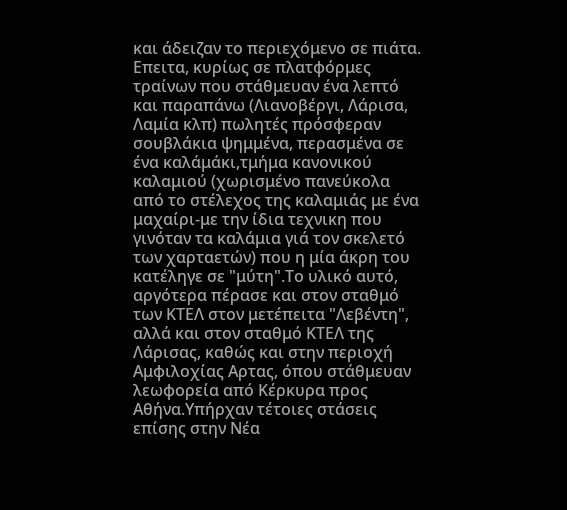και άδειζαν το περιεχόμενο σε πιάτα.
Επειτα, κυρίως σε πλατφόρμες τραίνων που στάθμευαν ένα λεπτό και παραπάνω (Λιανοβέργι, Λάρισα, Λαμία κλπ) πωλητές πρόσφεραν σουβλάκια ψημμένα, περασμένα σε ένα καλάμάκι,τμήμα κανονικού καλαμιού (χωρισμένο πανεύκολα από το στέλεχος της καλαμιάς με ένα μαχαίρι-με την ίδια τεχνικη που γινόταν τα καλάμια γιά τον σκελετό των χαρταετών) που η μία άκρη του κατέληγε σε "μύτη".Το υλικό αυτό, αργότερα πέρασε και στον σταθμό των ΚΤΕΛ στον μετέπειτα "Λεβέντη", αλλά και στον σταθμό ΚΤΕΛ της Λάρισας, καθώς και στην περιοχή Αμφιλοχίας Αρτας, όπου στάθμευαν λεωφορεία από Κέρκυρα προς Αθήνα.Υπήρχαν τέτοιες στάσεις επίσης στην Νέα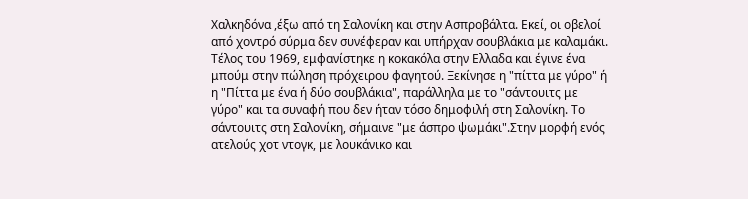Χαλκηδόνα ,έξω από τη Σαλονίκη και στην Ασπροβάλτα. Εκεί, οι οβελοί από χοντρό σύρμα δεν συνέφεραν και υπήρχαν σουβλάκια με καλαμάκι.
Τέλος του 1969, εμφανίστηκε η κοκακόλα στην Ελλαδα και έγινε ένα μπούμ στην πώληση πρόχειρου φαγητού. Ξεκίνησε η "πίττα με γύρο" ή η "Πίττα με ένα ή δύο σουβλάκια", παράλληλα με το "σάντουιτς με γύρο" και τα συναφή που δεν ήταν τόσο δημοφιλή στη Σαλονίκη. Το σάντουιτς στη Σαλονίκη, σήμαινε "με άσπρο ψωμάκι".Στην μορφή ενός ατελούς χοτ ντογκ, με λουκάνικο και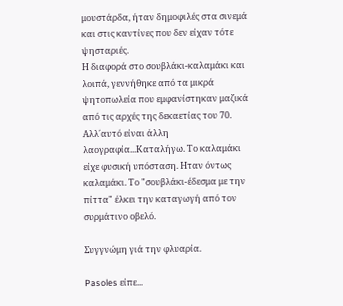μουστάρδα, ήταν δημοφιλές στα σινεμά και στις καντίνες που δεν είχαν τότε ψησταριές.
Η διαφορά στο σουβλάκι-καλαμάκι και λοιπά, γεννήθηκε από τα μικρά ψητοπωλεία που εμφανίστηκαν μαζικά από τις αρχές της δεκαετίας του 70.
Αλλ΄αυτό είναι άλλη λαογραφία...Καταλήγω. Το καλαμάκι είχε φυσική υπόσταση. Ηταν όντως καλαμάκι. Το "σουβλάκι-έδεσμα με την πίττα" έλκει την καταγωγή από τον συρμάτινο οβελό.

Συγγνώμη γιά την φλυαρία.

Pasoles είπε...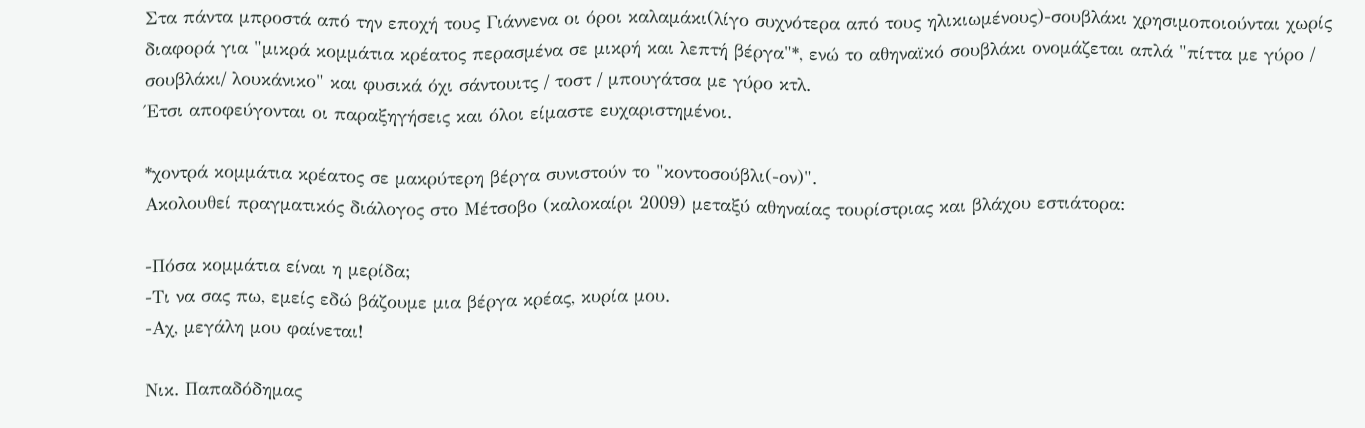Στα πάντα μπροστά από την εποχή τους Γιάννενα οι όροι καλαμάκι(λίγο συχνότερα από τους ηλικιωμένους)-σουβλάκι χρησιμοποιούνται χωρίς διαφορά για "μικρά κομμάτια κρέατος περασμένα σε μικρή και λεπτή βέργα"*, ενώ το αθηναϊκό σουβλάκι ονομάζεται απλά "πίττα με γύρο / σουβλάκι/ λουκάνικο" και φυσικά όχι σάντουιτς / τοστ / μπουγάτσα με γύρο κτλ.
Έτσι αποφεύγονται οι παραξηγήσεις και όλοι είμαστε ευχαριστημένοι.

*χοντρά κομμάτια κρέατος σε μακρύτερη βέργα συνιστούν το "κοντοσούβλι(-ον)".
Ακολουθεί πραγματικός διάλογος στο Μέτσοβο (καλοκαίρι 2009) μεταξύ αθηναίας τουρίστριας και βλάχου εστιάτορα:

-Πόσα κομμάτια είναι η μερίδα;
-Τι να σας πω, εμείς εδώ βάζουμε μια βέργα κρέας, κυρία μου.
-Αχ, μεγάλη μου φαίνεται!

Νικ. Παπαδόδημας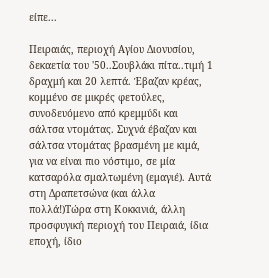είπε...

Πειραιάς, περιοχή Αγίου Διονυσίου, δεκαετία του '50..Σουβλάκι πίτα..τιμή 1 δραχμή και 20 λεπτά. Έβαζαν κρέας, κομμένο σε μικρές φετούλες, συνοδευόμενο από κρεμμύδι και σάλτσα ντομάτας. Συχνά έβαζαν και σάλτσα ντομάτας βρασμένη με κιμά, για να είναι πιο νόστιμο, σε μία κατσαρόλα σμαλτωμένη (εμαγιέ). Αυτά στη Δραπετσώνα (και άλλα πολλά!)Τώρα στη Κοκκινιά, άλλη προσφυγική περιοχή του Πειραιά, ίδια εποχή, ίδιο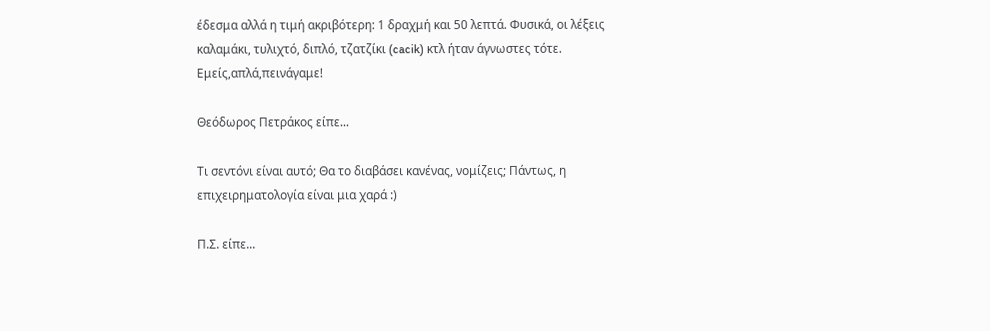έδεσμα αλλά η τιμή ακριβότερη: 1 δραχμή και 50 λεπτά. Φυσικά, οι λέξεις καλαμάκι, τυλιχτό, διπλό, τζατζίκι (cacik) κτλ ήταν άγνωστες τότε. Εμείς,απλά,πεινάγαμε!

Θεόδωρος Πετράκος είπε...

Τι σεντόνι είναι αυτό; Θα το διαβάσει κανένας, νομίζεις; Πάντως, η επιχειρηματολογία είναι μια χαρά :)

Π.Σ. είπε...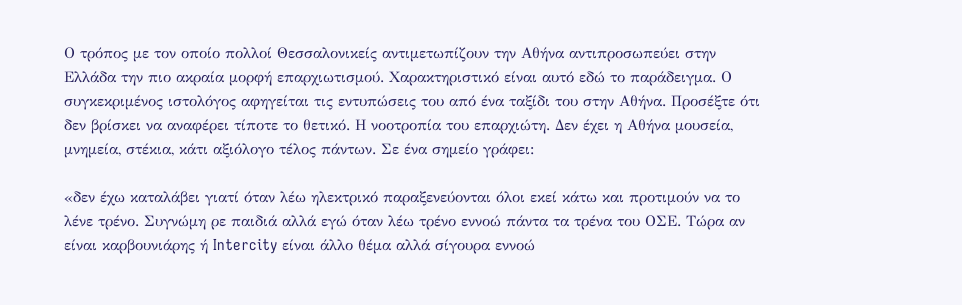Ο τρόπος με τον οποίο πολλοί Θεσσαλονικείς αντιμετωπίζουν την Αθήνα αντιπροσωπεύει στην Ελλάδα την πιο ακραία μορφή επαρχιωτισμού. Χαρακτηριστικό είναι αυτό εδώ το παράδειγμα. Ο συγκεκριμένος ιστολόγος αφηγείται τις εντυπώσεις του από ένα ταξίδι του στην Αθήνα. Προσέξτε ότι δεν βρίσκει να αναφέρει τίποτε το θετικό. Η νοοτροπία του επαρχιώτη. Δεν έχει η Αθήνα μουσεία, μνημεία, στέκια, κάτι αξιόλογο τέλος πάντων. Σε ένα σημείο γράφει:

«δεν έχω καταλάβει γιατί όταν λέω ηλεκτρικό παραξενεύονται όλοι εκεί κάτω και προτιμούν να το λένε τρένο. Συγνώμη ρε παιδιά αλλά εγώ όταν λέω τρένο εννοώ πάντα τα τρένα του ΟΣΕ. Τώρα αν είναι καρβουνιάρης ή Intercity είναι άλλο θέμα αλλά σίγουρα εννοώ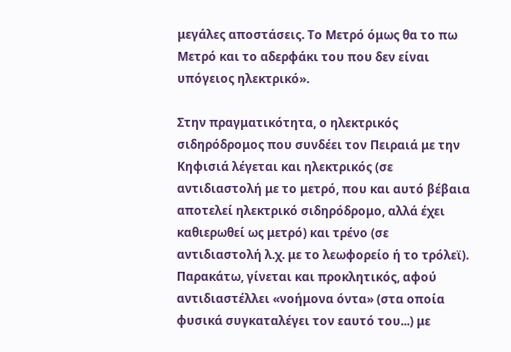μεγάλες αποστάσεις. Το Μετρό όμως θα το πω Μετρό και το αδερφάκι του που δεν είναι υπόγειος ηλεκτρικό».

Στην πραγματικότητα, ο ηλεκτρικός σιδηρόδρομος που συνδέει τον Πειραιά με την Κηφισιά λέγεται και ηλεκτρικός (σε αντιδιαστολή με το μετρό, που και αυτό βέβαια αποτελεί ηλεκτρικό σιδηρόδρομο, αλλά έχει καθιερωθεί ως μετρό) και τρένο (σε αντιδιαστολή λ.χ. με το λεωφορείο ή το τρόλεϊ). Παρακάτω, γίνεται και προκλητικός, αφού αντιδιαστέλλει «νοήμονα όντα» (στα οποία φυσικά συγκαταλέγει τον εαυτό του...) με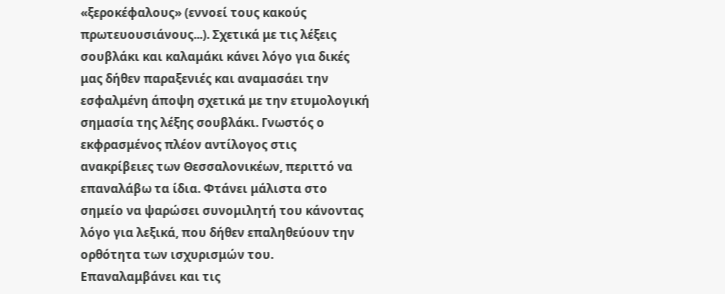«ξεροκέφαλους» (εννοεί τους κακούς πρωτευουσιάνους...). Σχετικά με τις λέξεις σουβλάκι και καλαμάκι κάνει λόγο για δικές μας δήθεν παραξενιές και αναμασάει την εσφαλμένη άποψη σχετικά με την ετυμολογική σημασία της λέξης σουβλάκι. Γνωστός ο εκφρασμένος πλέον αντίλογος στις ανακρίβειες των Θεσσαλονικέων, περιττό να επαναλάβω τα ίδια. Φτάνει μάλιστα στο σημείο να ψαρώσει συνομιλητή του κάνοντας λόγο για λεξικά, που δήθεν επαληθεύουν την ορθότητα των ισχυρισμών του. Επαναλαμβάνει και τις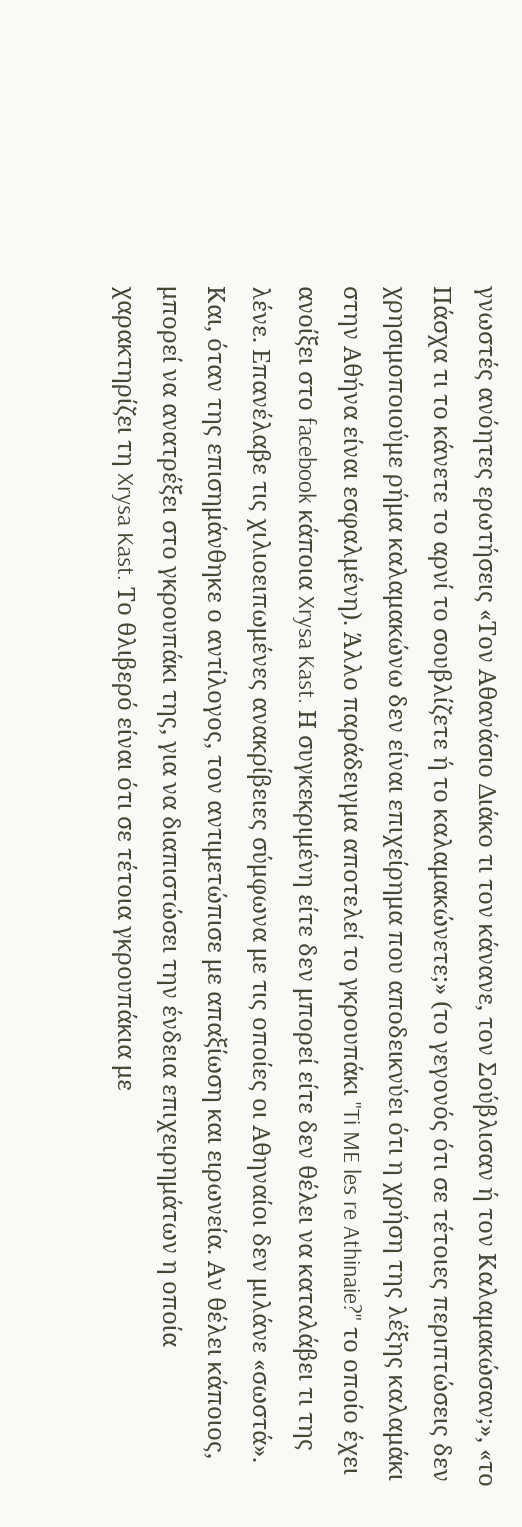γνωστές ανόητες ερωτήσεις «Τον Αθανάσιο Διάκο τι τον κάνανε, τον Σούβλισαν ή τον Καλαμακώσαν;», «το Πάσχα τι το κάνετε το αρνί το σουβλίζετε ή το καλαμακώνετε;» (το γεγονός ότι σε τέτοιες περιπτώσεις δεν χρησιμοποιούμε ρήμα καλαμακώνω δεν είναι επιχείρημα που αποδεικνύει ότι η χρήση της λέξης καλαμάκι στην Αθήνα είναι εσφαλμένη). Άλλο παράδειγμα αποτελεί το γκρουπάκι "Ti ME les re Athinaie?" το οποίο έχει ανοίξει στο facebook κάποια Xrysa Kast. Η συγκεκριμένη είτε δεν μπορεί είτε δεν θέλει να καταλάβει τι της λένε. Επανέλαβε τις χιλιοειπωμένες ανακρίβειες σύμφωνα με τις οποίες οι Αθηναίοι δεν μιλάνε «σωστά». Και, όταν της επισημάνθηκε ο αντίλογος, τον αντιμετώπισε με απαξίωση και ειρωνεία. Αν θέλει κάποιος, μπορεί να ανατρέξει στο γκρουπάκι της, για να διαπιστώσει την ένδεια επιχειρημάτων η οποία χαρακτηρίζει τη Xrysa Kast. Το θλιβερό είναι ότι σε τέτοια γκρουπάκια με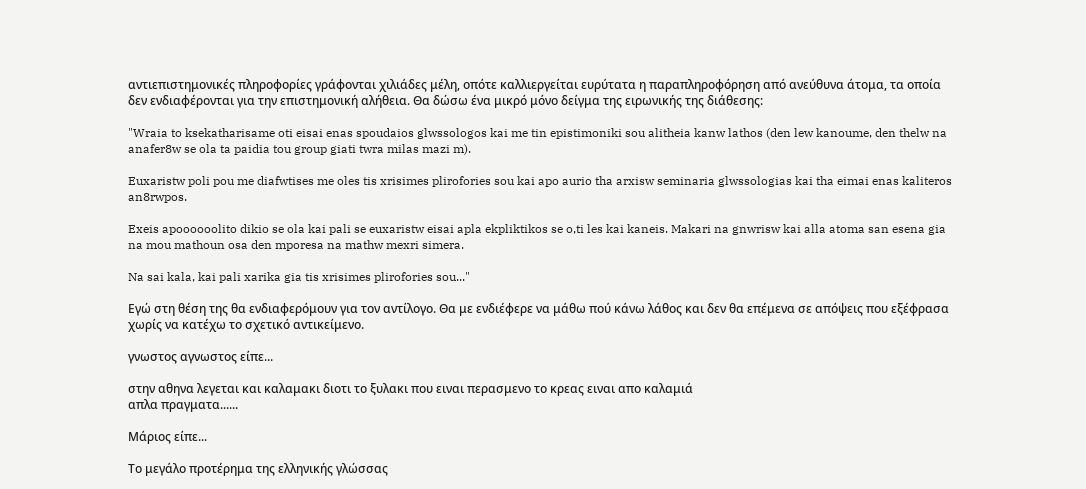αντιεπιστημονικές πληροφορίες γράφονται χιλιάδες μέλη, οπότε καλλιεργείται ευρύτατα η παραπληροφόρηση από ανεύθυνα άτομα, τα οποία δεν ενδιαφέρονται για την επιστημονική αλήθεια. Θα δώσω ένα μικρό μόνο δείγμα της ειρωνικής της διάθεσης:

"Wraia to ksekatharisame oti eisai enas spoudaios glwssologos kai me tin epistimoniki sou alitheia kanw lathos (den lew kanoume, den thelw na anafer8w se ola ta paidia tou group giati twra milas mazi m).

Euxaristw poli pou me diafwtises me oles tis xrisimes plirofories sou kai apo aurio tha arxisw seminaria glwssologias kai tha eimai enas kaliteros an8rwpos.

Exeis apoooooolito dikio se ola kai pali se euxaristw eisai apla ekpliktikos se o,ti les kai kaneis. Makari na gnwrisw kai alla atoma san esena gia na mou mathoun osa den mporesa na mathw mexri simera.

Na sai kala, kai pali xarika gia tis xrisimes plirofories sou..."

Εγώ στη θέση της θα ενδιαφερόμουν για τον αντίλογο. Θα με ενδιέφερε να μάθω πού κάνω λάθος και δεν θα επέμενα σε απόψεις που εξέφρασα χωρίς να κατέχω το σχετικό αντικείμενο.

γνωστος αγνωστος είπε...

στην αθηνα λεγεται και καλαμακι διοτι το ξυλακι που ειναι περασμενο το κρεας ειναι απο καλαμιά
απλα πραγματα......

Μάριος είπε...

Το μεγάλο προτέρημα της ελληνικής γλώσσας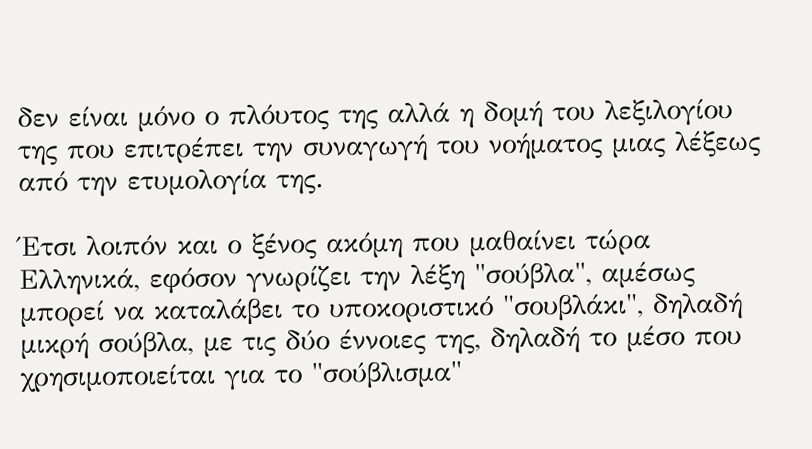δεν είναι μόνο ο πλόυτος της αλλά η δομή του λεξιλογίου της που επιτρέπει την συναγωγή του νοήματος μιας λέξεως από την ετυμολογία της.

Έτσι λοιπόν και ο ξένος ακόμη που μαθαίνει τώρα Ελληνικά, εφόσον γνωρίζει την λέξη "σούβλα", αμέσως μπορεί να καταλάβει το υποκοριστικό "σουβλάκι", δηλαδή μικρή σούβλα, με τις δύο έννοιες της, δηλαδή το μέσο που χρησιμοποιείται για το "σούβλισμα"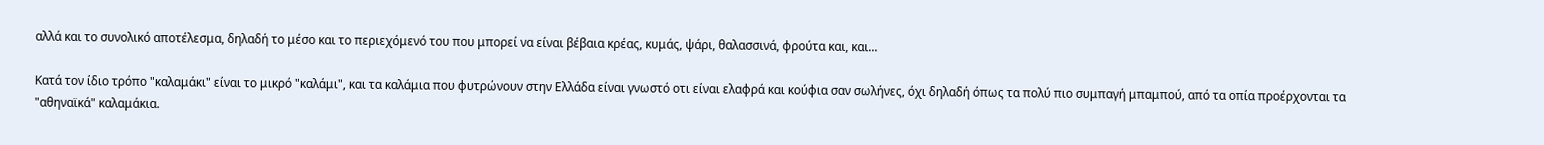αλλά και το συνολικό αποτέλεσμα, δηλαδή το μέσο και το περιεχόμενό του που μπορεί να είναι βέβαια κρέας, κυμάς, ψάρι, θαλασσινά, φρούτα και, και...

Κατά τον ίδιο τρόπο "καλαμάκι" είναι το μικρό "καλάμι", και τα καλάμια που φυτρώνουν στην Ελλάδα είναι γνωστό οτι είναι ελαφρά και κούφια σαν σωλήνες, όχι δηλαδή όπως τα πολύ πιο συμπαγή μπαμπού, από τα οπία προέρχονται τα "αθηναϊκά" καλαμάκια.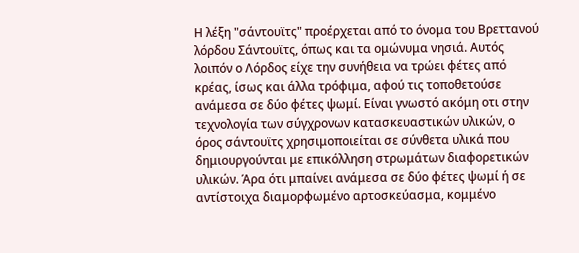Η λέξη "σάντουϊτς" προέρχεται από το όνομα του Βρεττανού λόρδου Σάντουϊτς, όπως και τα ομώνυμα νησιά. Αυτός λοιπόν ο Λόρδος είχε την συνήθεια να τρώει φέτες από κρέας, ίσως και άλλα τρόφιμα, αφού τις τοποθετούσε ανάμεσα σε δύο φέτες ψωμί. Είναι γνωστό ακόμη οτι στην τεχνολογία των σύγχρονων κατασκευαστικών υλικών, ο όρος σάντουϊτς χρησιμοποιείται σε σύνθετα υλικά που δημιουργούνται με επικόλληση στρωμάτων διαφορετικών υλικών. Άρα ότι μπαίνει ανάμεσα σε δύο φέτες ψωμί ή σε αντίστοιχα διαμορφωμένο αρτοσκεύασμα, κομμένο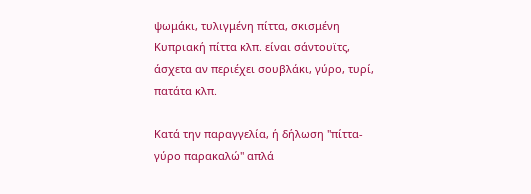ψωμάκι, τυλιγμένη πίττα, σκισμένη Κυπριακή πίττα κλπ. είναι σάντουϊτς, άσχετα αν περιέχει σουβλάκι, γύρο, τυρί, πατάτα κλπ.

Κατά την παραγγελία, ή δήλωση "πίττα-γύρο παρακαλώ" απλά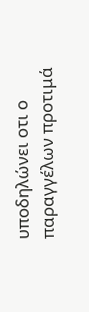υποδηλώνει οτι ο παραγγέλων προτιμά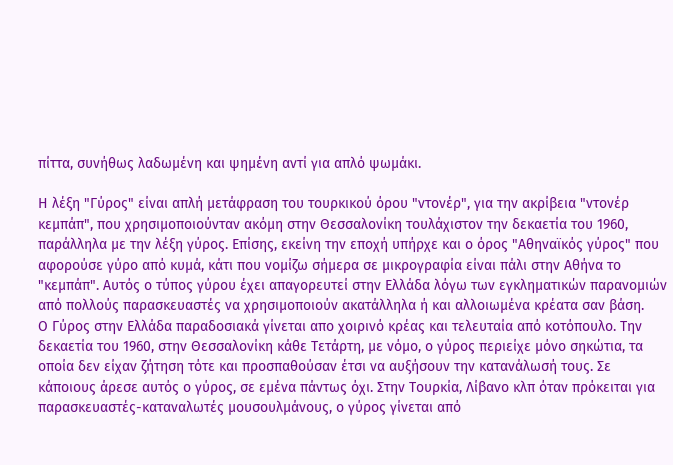πίττα, συνήθως λαδωμένη και ψημένη αντί για απλό ψωμάκι.

Η λέξη "Γύρος" είναι απλή μετάφραση του τουρκικού όρου "ντονέρ", για την ακρίβεια "ντονέρ κεμπάπ", που χρησιμοποιούνταν ακόμη στην Θεσσαλονίκη τουλάχιστον την δεκαετία του 1960, παράλληλα με την λέξη γύρος. Επίσης, εκείνη την εποχή υπήρχε και ο όρος "Αθηναϊκός γύρος" που αφορούσε γύρο από κυμά, κάτι που νομίζω σήμερα σε μικρογραφία είναι πάλι στην Αθήνα το "κεμπάπ". Αυτός ο τύπος γύρου έχει απαγορευτεί στην Ελλάδα λόγω των εγκληματικών παρανομιών από πολλούς παρασκευαστές να χρησιμοποιούν ακατάλληλα ή και αλλοιωμένα κρέατα σαν βάση.
Ο Γύρος στην Ελλάδα παραδοσιακά γίνεται απο χοιρινό κρέας και τελευταία από κοτόπουλο. Την δεκαετία του 1960, στην Θεσσαλονίκη κάθε Τετάρτη, με νόμο, ο γύρος περιείχε μόνο σηκώτια, τα οποία δεν είχαν ζήτηση τότε και προσπαθούσαν έτσι να αυξήσουν την κατανάλωσή τους. Σε κάποιους άρεσε αυτός ο γύρος, σε εμένα πάντως όχι. Στην Τουρκία, Λίβανο κλπ όταν πρόκειται για παρασκευαστές-καταναλωτές μουσουλμάνους, ο γύρος γίνεται από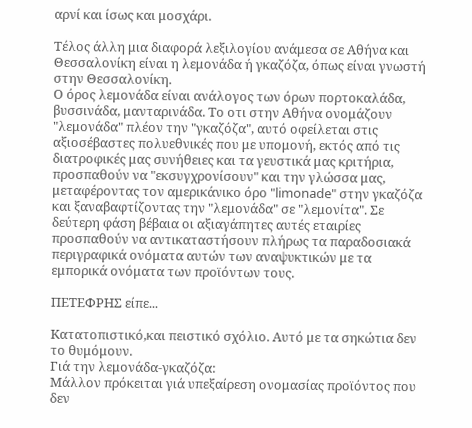αρνί και ίσως και μοσχάρι.

Τέλος άλλη μια διαφορά λεξιλογίου ανάμεσα σε Αθήνα και Θεσσαλονίκη είναι η λεμονάδα ή γκαζόζα, όπως είναι γνωστή στην Θεσσαλονίκη.
Ο όρος λεμονάδα είναι ανάλογος των όρων πορτοκαλάδα, βυσσινάδα, μανταρινάδα. Το οτι στην Αθήνα ονομάζουν "λεμονάδα" πλέον την "γκαζόζα", αυτό οφείλεται στις αξιοσέβαστες πολυεθνικές που με υπομονή, εκτός από τις διατροφικές μας συνήθειες και τα γευστικά μας κριτήρια, προσπαθούν να "εκσυγχρονίσουν" και την γλώσσα μας, μεταφέροντας τον αμερικάνικο όρο "limonade" στην γκαζόζα και ξαναβαφτίζοντας την "λεμονάδα" σε "λεμονίτα". Σε δεύτερη φάση βέβαια οι αξιαγάπητες αυτές εταιρίες προσπαθούν να αντικαταστήσουν πλήρως τα παραδοσιακά περιγραφικά ονόματα αυτών των αναψυκτικών με τα εμπορικά ονόματα των προϊόντων τους.

ΠΕΤΕΦΡΗΣ είπε...

Kατατοπιστικό,και πειστικό σχόλιο. Αυτό με τα σηκώτια δεν το θυμόμουν.
Γιά την λεμονάδα-γκαζόζα:
Μάλλον πρόκειται γιά υπεξαίρεση ονομασίας προϊόντος που δεν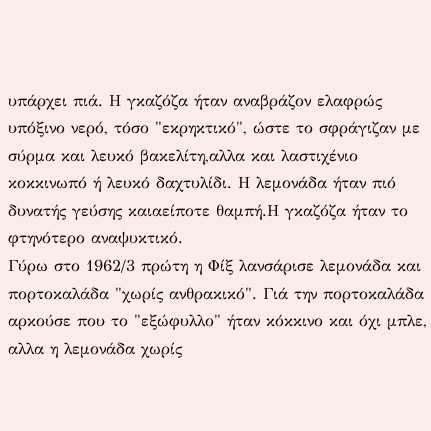υπάρχει πιά. Η γκαζόζα ήταν αναβράζον ελαφρώς υπόξινο νερό, τόσο "εκρηκτικό", ώστε το σφράγιζαν με σύρμα και λευκό βακελίτη,αλλα και λαστιχένιο κοκκινωπό ή λευκό δαχτυλίδι. Η λεμονάδα ήταν πιό δυνατής γεύσης καιαείποτε θαμπή.Η γκαζόζα ήταν το φτηνότερο αναψυκτικό.
Γύρω στο 1962/3 πρώτη η Φίξ λανσάρισε λεμονάδα και πορτοκαλάδα "χωρίς ανθρακικό". Γιά την πορτοκαλάδα αρκούσε που το "εξώφυλλο" ήταν κόκκινο και όχι μπλε, αλλα η λεμονάδα χωρίς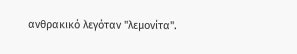ανθρακικό λεγόταν "λεμονίτα".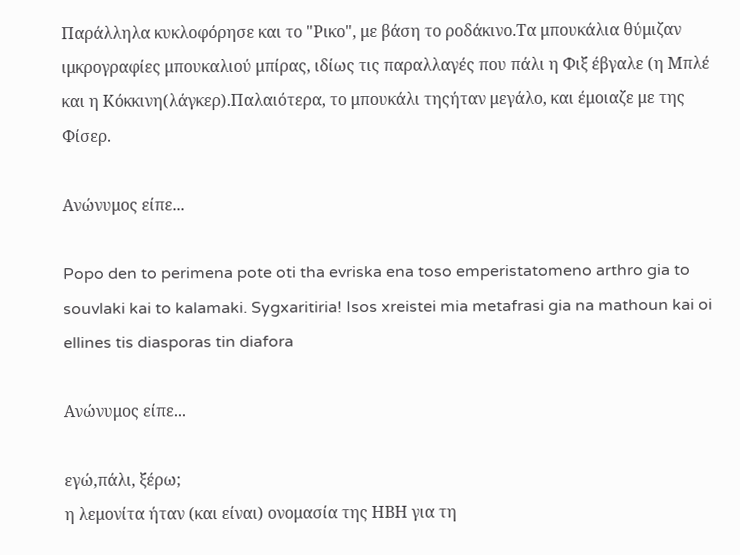Παράλληλα κυκλοφόρησε και το "Ρικο", με βάση το ροδάκινο.Τα μπουκάλια θύμιζαν ιμκρογραφίες μπουκαλιού μπίρας, ιδίως τις παραλλαγές που πάλι η Φιξ έβγαλε (η Μπλέ και η Κόκκινη(λάγκερ).Παλαιότερα, το μπουκάλι τηςήταν μεγάλο, και έμοιαζε με της Φίσερ.

Ανώνυμος είπε...

Popo den to perimena pote oti tha evriska ena toso emperistatomeno arthro gia to souvlaki kai to kalamaki. Sygxaritiria! Isos xreistei mia metafrasi gia na mathoun kai oi ellines tis diasporas tin diafora

Ανώνυμος είπε...

εγώ,πάλι, ξέρω;
η λεμονίτα ήταν (και είναι) ονομασία της ΗΒΗ για τη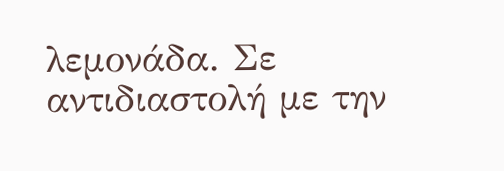λεμονάδα. Σε αντιδιαστολή με την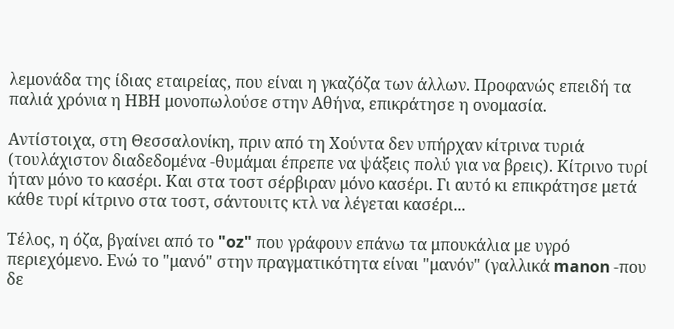λεμονάδα της ίδιας εταιρείας, που είναι η γκαζόζα των άλλων. Προφανώς επειδή τα παλιά χρόνια η ΗΒΗ μονοπωλούσε στην Αθήνα, επικράτησε η ονομασία.

Αντίστοιχα, στη Θεσσαλονίκη, πριν από τη Χούντα δεν υπήρχαν κίτρινα τυριά (τουλάχιστον διαδεδομένα -θυμάμαι έπρεπε να ψάξεις πολύ για να βρεις). Κίτρινο τυρί ήταν μόνο το κασέρι. Και στα τοστ σέρβιραν μόνο κασέρι. Γι αυτό κι επικράτησε μετά κάθε τυρί κίτρινο στα τοστ, σάντουιτς κτλ να λέγεται κασέρι...

Τέλος, η όζα, βγαίνει από το "oz" που γράφουν επάνω τα μπουκάλια με υγρό περιεχόμενο. Ενώ το "μανό" στην πραγματικότητα είναι "μανόν" (γαλλικά manon -που δε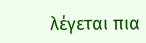λέγεται πια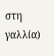στη γαλλία)